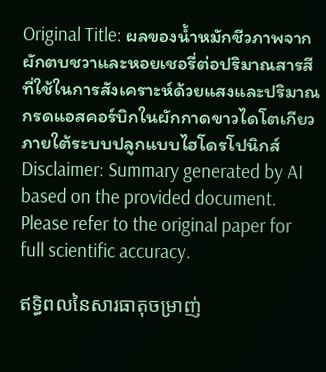Original Title: ผลของน้ำหมักชีวภาพจากผักตบชวาและหอยเชอรี่ต่อปริมาณสารสีที่ใช้ในการสังเคราะห์ด้วยแสงและปริมาณกรดแอสคอร์บิกในผักกาดขาวไดโตเกียวภายใต้ระบบปลูกแบบไฮโดรโปนิกส์
Disclaimer: Summary generated by AI based on the provided document. Please refer to the original paper for full scientific accuracy.

ឥទ្ធិពលនៃសារធាតុចម្រាញ់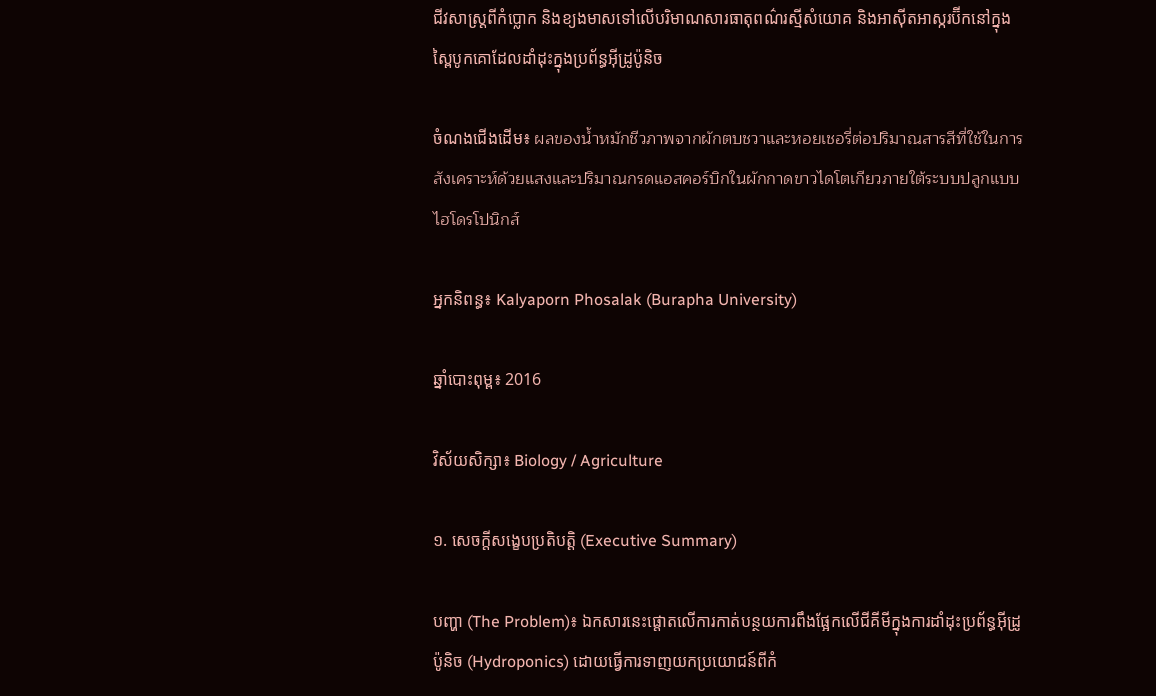ជីវសាស្ត្រពីកំប្លោក និងខ្យងមាសទៅលើបរិមាណសារធាតុពណ៌រស្មីសំយោគ និងអាស៊ីតអាស្ករប៊ីកនៅក្នុងស្ពៃបូកគោដែលដាំដុះក្នុងប្រព័ន្ធអ៊ីដ្រូប៉ូនិច

ចំណងជើងដើម៖ ผลของน้ำหมักชีวภาพจากผักตบชวาและหอยเชอรี่ต่อปริมาณสารสีที่ใช้ในการสังเคราะห์ด้วยแสงและปริมาณกรดแอสคอร์บิกในผักกาดขาวไดโตเกียวภายใต้ระบบปลูกแบบไฮโดรโปนิกส์

អ្នកនិពន្ធ៖ Kalyaporn Phosalak (Burapha University)

ឆ្នាំបោះពុម្ព៖ 2016

វិស័យសិក្សា៖ Biology / Agriculture

១. សេចក្តីសង្ខេបប្រតិបត្តិ (Executive Summary)

បញ្ហា (The Problem)៖ ឯកសារនេះផ្តោតលើការកាត់បន្ថយការពឹងផ្អែកលើជីគីមីក្នុងការដាំដុះប្រព័ន្ធអ៊ីដ្រូប៉ូនិច (Hydroponics) ដោយធ្វើការទាញយកប្រយោជន៍ពីកំ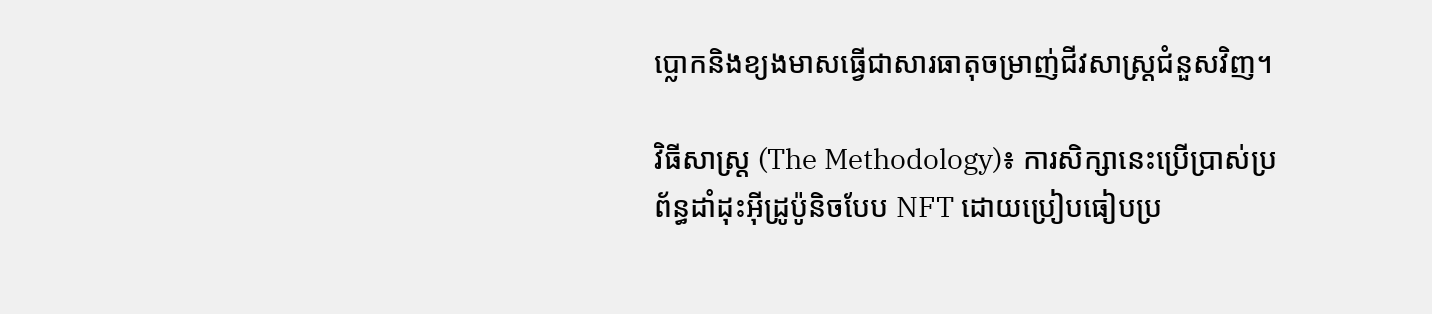ប្លោកនិងខ្យងមាសធ្វើជាសារធាតុចម្រាញ់ជីវសាស្ត្រជំនួសវិញ។

វិធីសាស្ត្រ (The Methodology)៖ ការសិក្សានេះប្រើប្រាស់ប្រព័ន្ធដាំដុះអ៊ីដ្រូប៉ូនិចបែប NFT ដោយប្រៀបធៀបប្រ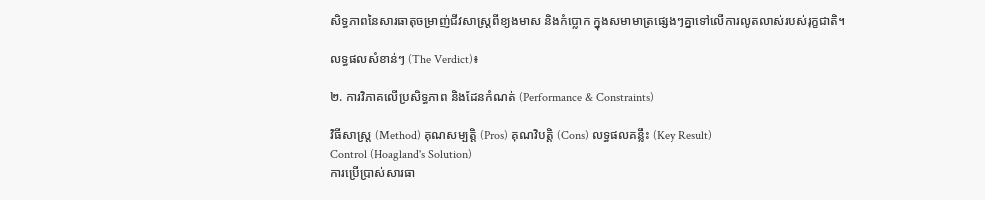សិទ្ធភាពនៃសារធាតុចម្រាញ់ជីវសាស្ត្រពីខ្យងមាស និងកំប្លោក ក្នុងសមាមាត្រផ្សេងៗគ្នាទៅលើការលូតលាស់របស់រុក្ខជាតិ។

លទ្ធផលសំខាន់ៗ (The Verdict)៖

២. ការវិភាគលើប្រសិទ្ធភាព និងដែនកំណត់ (Performance & Constraints)

វិធីសាស្ត្រ (Method) គុណសម្បត្តិ (Pros) គុណវិបត្តិ (Cons) លទ្ធផលគន្លឹះ (Key Result)
Control (Hoagland's Solution)
ការប្រើប្រាស់សារធា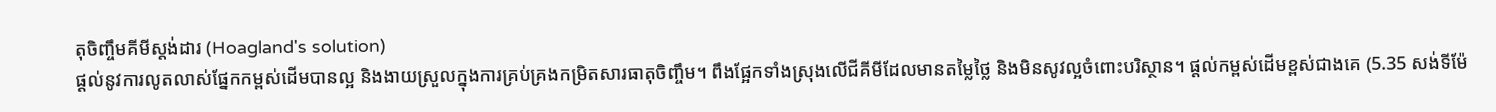តុចិញ្ចឹមគីមីស្តង់ដារ (Hoagland's solution)
ផ្តល់នូវការលូតលាស់ផ្នែកកម្ពស់ដើមបានល្អ និងងាយស្រួលក្នុងការគ្រប់គ្រងកម្រិតសារធាតុចិញ្ចឹម។ ពឹងផ្អែកទាំងស្រុងលើជីគីមីដែលមានតម្លៃថ្លៃ និងមិនសូវល្អចំពោះបរិស្ថាន។ ផ្តល់កម្ពស់ដើមខ្ពស់ជាងគេ (5.35 សង់ទីម៉ែ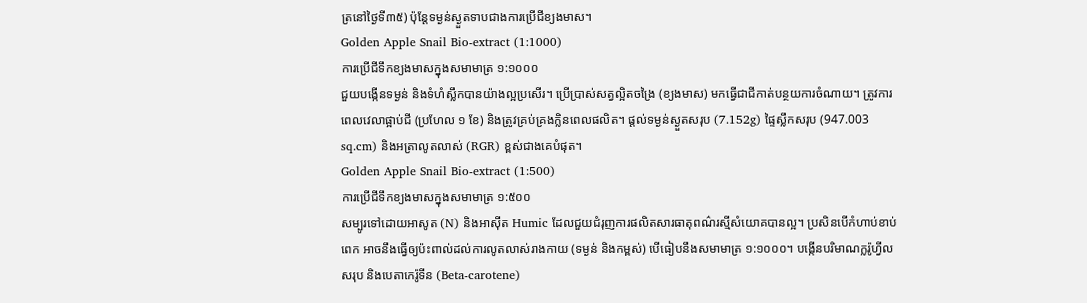ត្រនៅថ្ងៃទី៣៥) ប៉ុន្តែទម្ងន់ស្ងួតទាបជាងការប្រើជីខ្យងមាស។
Golden Apple Snail Bio-extract (1:1000)
ការប្រើជីទឹកខ្យងមាសក្នុងសមាមាត្រ ១:១០០០
ជួយបង្កើនទម្ងន់ និងទំហំស្លឹកបានយ៉ាងល្អប្រសើរ។ ប្រើប្រាស់សត្វល្អិតចង្រៃ (ខ្យងមាស) មកធ្វើជាជីកាត់បន្ថយការចំណាយ។ ត្រូវការពេលវេលាផ្អាប់ជី (ប្រហែល ១ ខែ) និងត្រូវគ្រប់គ្រងក្លិនពេលផលិត។ ផ្តល់ទម្ងន់ស្ងួតសរុប (7.152g) ផ្ទៃស្លឹកសរុប (947.003 sq.cm) និងអត្រាលូតលាស់ (RGR) ខ្ពស់ជាងគេបំផុត។
Golden Apple Snail Bio-extract (1:500)
ការប្រើជីទឹកខ្យងមាសក្នុងសមាមាត្រ ១:៥០០
សម្បូរទៅដោយអាសូត (N) និងអាស៊ីត Humic ដែលជួយជំរុញការផលិតសារធាតុពណ៌រស្មីសំយោគបានល្អ។ ប្រសិនបើកំហាប់ខាប់ពេក អាចនឹងធ្វើឲ្យប៉ះពាល់ដល់ការលូតលាស់រាងកាយ (ទម្ងន់ និងកម្ពស់) បើធៀបនឹងសមាមាត្រ ១:១០០០។ បង្កើនបរិមាណក្លរ៉ូហ្វីលសរុប និងបេតាកេរ៉ូទីន (Beta-carotene)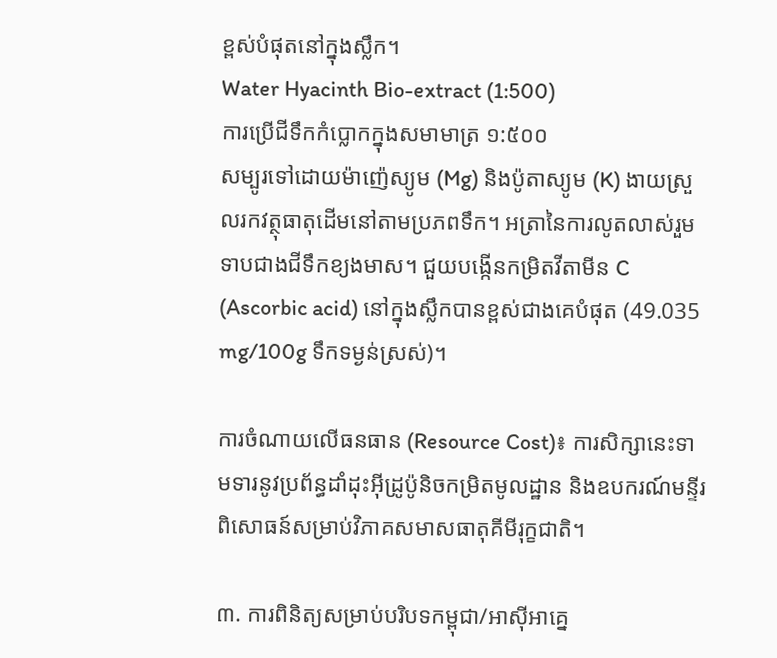ខ្ពស់បំផុតនៅក្នុងស្លឹក។
Water Hyacinth Bio-extract (1:500)
ការប្រើជីទឹកកំប្លោកក្នុងសមាមាត្រ ១:៥០០
សម្បូរទៅដោយម៉ាញ៉េស្យូម (Mg) និងប៉ូតាស្យូម (K) ងាយស្រួលរកវត្ថុធាតុដើមនៅតាមប្រភពទឹក។ អត្រានៃការលូតលាស់រួមទាបជាងជីទឹកខ្យងមាស។ ជួយបង្កើនកម្រិតវីតាមីន C (Ascorbic acid) នៅក្នុងស្លឹកបានខ្ពស់ជាងគេបំផុត (49.035 mg/100g ទឹកទម្ងន់ស្រស់)។

ការចំណាយលើធនធាន (Resource Cost)៖ ការសិក្សានេះទាមទារនូវប្រព័ន្ធដាំដុះអ៊ីដ្រូប៉ូនិចកម្រិតមូលដ្ឋាន និងឧបករណ៍មន្ទីរពិសោធន៍សម្រាប់វិភាគសមាសធាតុគីមីរុក្ខជាតិ។

៣. ការពិនិត្យសម្រាប់បរិបទកម្ពុជា/អាស៊ីអាគ្នេ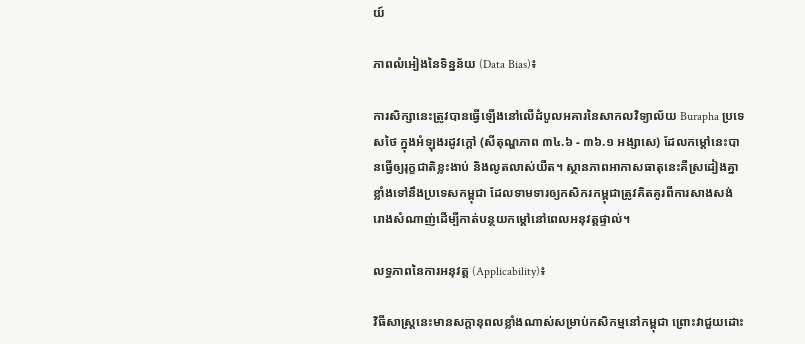យ៍

ភាពលំអៀងនៃទិន្នន័យ (Data Bias)៖

ការសិក្សានេះត្រូវបានធ្វើឡើងនៅលើដំបូលអគារនៃសាកលវិទ្យាល័យ Burapha ប្រទេសថៃ ក្នុងអំឡុងរដូវក្តៅ (សីតុណ្ហភាព ៣៤.៦ - ៣៦.១ អង្សាសេ) ដែលកម្តៅនេះបានធ្វើឲ្យរុក្ខជាតិខ្លះងាប់ និងលូតលាស់យឺត។ ស្ថានភាពអាកាសធាតុនេះគឺស្រដៀងគ្នាខ្លាំងទៅនឹងប្រទេសកម្ពុជា ដែលទាមទារឲ្យកសិករកម្ពុជាត្រូវគិតគូរពីការសាងសង់រោងសំណាញ់ដើម្បីកាត់បន្ថយកម្តៅនៅពេលអនុវត្តផ្ទាល់។

លទ្ធភាពនៃការអនុវត្ត (Applicability)៖

វិធីសាស្ត្រនេះមានសក្តានុពលខ្លាំងណាស់សម្រាប់កសិកម្មនៅកម្ពុជា ព្រោះវាជួយដោះ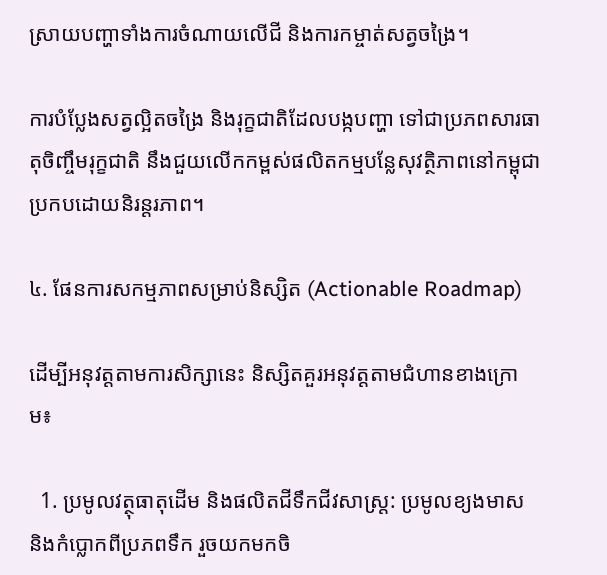ស្រាយបញ្ហាទាំងការចំណាយលើជី និងការកម្ចាត់សត្វចង្រៃ។

ការបំប្លែងសត្វល្អិតចង្រៃ និងរុក្ខជាតិដែលបង្កបញ្ហា ទៅជាប្រភពសារធាតុចិញ្ចឹមរុក្ខជាតិ នឹងជួយលើកកម្ពស់ផលិតកម្មបន្លែសុវត្ថិភាពនៅកម្ពុជាប្រកបដោយនិរន្តរភាព។

៤. ផែនការសកម្មភាពសម្រាប់និស្សិត (Actionable Roadmap)

ដើម្បីអនុវត្តតាមការសិក្សានេះ និស្សិតគួរអនុវត្តតាមជំហានខាងក្រោម៖

  1. ប្រមូលវត្ថុធាតុដើម និងផលិតជីទឹកជីវសាស្ត្រ: ប្រមូលខ្យងមាស និងកំប្លោកពីប្រភពទឹក រួចយកមកចិ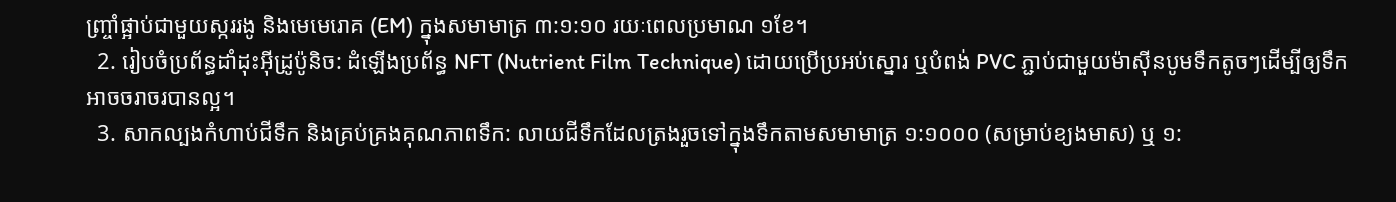ញ្ច្រាំផ្អាប់ជាមួយស្កររងូ និងមេមេរោគ (EM) ក្នុងសមាមាត្រ ៣:១:១០ រយៈពេលប្រមាណ ១ខែ។
  2. រៀបចំប្រព័ន្ធដាំដុះអ៊ីដ្រូប៉ូនិច: ដំឡើងប្រព័ន្ធ NFT (Nutrient Film Technique) ដោយប្រើប្រអប់ស្នោរ ឬបំពង់ PVC ភ្ជាប់ជាមួយម៉ាស៊ីនបូមទឹកតូចៗដើម្បីឲ្យទឹកអាចចរាចរបានល្អ។
  3. សាកល្បងកំហាប់ជីទឹក និងគ្រប់គ្រងគុណភាពទឹក: លាយជីទឹកដែលត្រងរួចទៅក្នុងទឹកតាមសមាមាត្រ ១:១០០០ (សម្រាប់ខ្យងមាស) ឬ ១: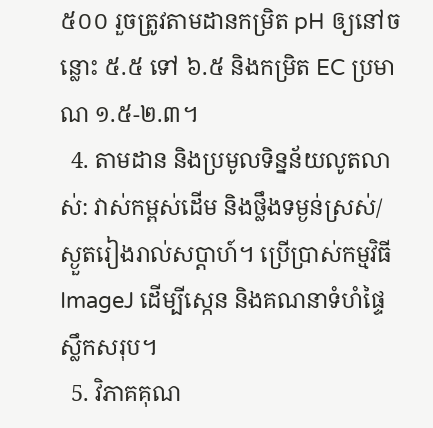៥០០ រួចត្រូវតាមដានកម្រិត pH ឲ្យនៅចន្លោះ ៥.៥ ទៅ ៦.៥ និងកម្រិត EC ប្រមាណ ១.៥-២.៣។
  4. តាមដាន និងប្រមូលទិន្នន័យលូតលាស់: វាស់កម្ពស់ដើម និងថ្លឹងទម្ងន់ស្រស់/ស្ងួតរៀងរាល់សប្តាហ៍។ ប្រើប្រាស់កម្មវិធី ImageJ ដើម្បីស្កេន និងគណនាទំហំផ្ទៃស្លឹកសរុប។
  5. វិភាគគុណ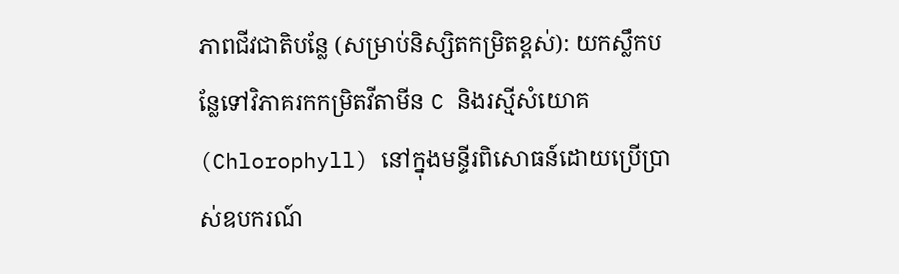ភាពជីវជាតិបន្លែ (សម្រាប់និស្សិតកម្រិតខ្ពស់): យកស្លឹកបន្លែទៅវិភាគរកកម្រិតវីតាមីន C និងរស្មីសំយោគ (Chlorophyll) នៅក្នុងមន្ទីរពិសោធន៍ដោយប្រើប្រាស់ឧបករណ៍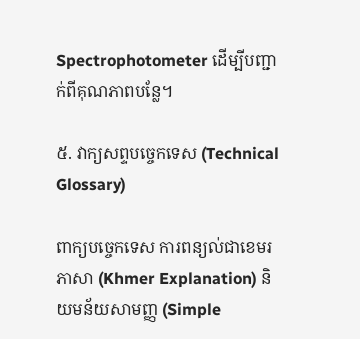Spectrophotometer ដើម្បីបញ្ជាក់ពីគុណភាពបន្លែ។

៥. វាក្យសព្ទបច្ចេកទេស (Technical Glossary)

ពាក្យបច្ចេកទេស ការពន្យល់ជាខេមរភាសា (Khmer Explanation) និយមន័យសាមញ្ញ (Simple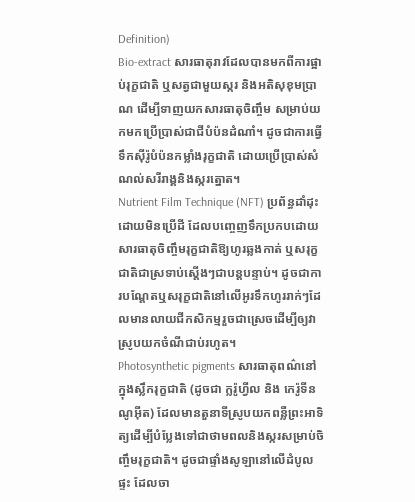Definition)
Bio-extract សារធាតុរាវដែលបានមកពីការផ្អាប់រុក្ខជាតិ ឬសត្វជាមួយស្ករ និងអតិសុខុមប្រាណ ដើម្បីទាញយកសារធាតុចិញ្ចឹម សម្រាប់យកមកប្រើប្រាស់ជាជីបំប៉នដំណាំ។ ដូចជាការធ្វើទឹកស៊ីរ៉ូបំប៉នកម្លាំងរុក្ខជាតិ ដោយប្រើប្រាស់សំណល់សរីរាង្គនិងស្ករត្នោត។
Nutrient Film Technique (NFT) ប្រព័ន្ធដាំដុះដោយមិនប្រើដី ដែលបញ្ចេញទឹកប្រកបដោយសារធាតុចិញ្ចឹមរុក្ខជាតិឱ្យហូរឆ្លងកាត់ ឬសរុក្ខជាតិជាស្រទាប់ស្តើងៗជាបន្តបន្ទាប់។ ដូចជាការបណ្តែតឬសរុក្ខជាតិនៅលើអូរទឹកហូររាក់ៗដែលមានលាយជីកសិកម្មរួចជាស្រេចដើម្បីឲ្យវាស្រូបយកចំណីជាប់រហូត។
Photosynthetic pigments សារធាតុពណ៌នៅក្នុងស្លឹករុក្ខជាតិ (ដូចជា ក្លរ៉ូហ្វីល និង កេរ៉ូទីនណូអ៊ីត) ដែលមានតួនាទីស្រូបយកពន្លឺព្រះអាទិត្យដើម្បីបំប្លែងទៅជាថាមពលនិងស្ករសម្រាប់ចិញ្ចឹមរុក្ខជាតិ។ ដូចជាផ្ទាំងសូឡានៅលើដំបូលផ្ទះ ដែលចា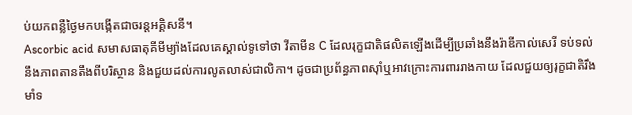ប់យកពន្លឺថ្ងៃមកបង្កើតជាចរន្តអគ្គិសនី។
Ascorbic acid សមាសធាតុគីមីម្យ៉ាងដែលគេស្គាល់ទូទៅថា វីតាមីន C ដែលរុក្ខជាតិផលិតឡើងដើម្បីប្រឆាំងនឹងរ៉ាឌីកាល់សេរី ទប់ទល់នឹងភាពតានតឹងពីបរិស្ថាន និងជួយដល់ការលូតលាស់ជាលិកា។ ដូចជាប្រព័ន្ធភាពស៊ាំឬអាវក្រោះការពាររាងកាយ ដែលជួយឲ្យរុក្ខជាតិរឹងមាំទ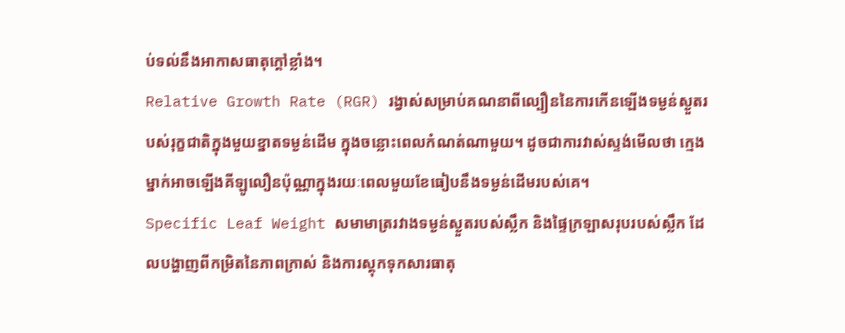ប់ទល់នឹងអាកាសធាតុក្តៅខ្លាំង។
Relative Growth Rate (RGR) រង្វាស់សម្រាប់គណនាពីល្បឿននៃការកើនឡើងទម្ងន់ស្ងួតរបស់រុក្ខជាតិក្នុងមួយខ្នាតទម្ងន់ដើម ក្នុងចន្លោះពេលកំណត់ណាមួយ។ ដូចជាការវាស់ស្ទង់មើលថា ក្មេងម្នាក់អាចឡើងគីឡូលឿនប៉ុណ្ណាក្នុងរយៈពេលមួយខែធៀបនឹងទម្ងន់ដើមរបស់គេ។
Specific Leaf Weight សមាមាត្ររវាងទម្ងន់ស្ងួតរបស់ស្លឹក និងផ្ទៃក្រឡាសរុបរបស់ស្លឹក ដែលបង្ហាញពីកម្រិតនៃភាពក្រាស់ និងការស្តុកទុកសារធាតុ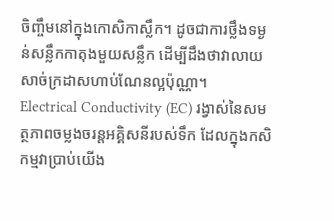ចិញ្ចឹមនៅក្នុងកោសិកាស្លឹក។ ដូចជាការថ្លឹងទម្ងន់សន្លឹកកាតុងមួយសន្លឹក ដើម្បីដឹងថាវាលាយសាច់ក្រដាសហាប់ណែនល្អប៉ុណ្ណា។
Electrical Conductivity (EC) រង្វាស់នៃសមត្ថភាពចម្លងចរន្តអគ្គិសនីរបស់ទឹក ដែលក្នុងកសិកម្មវាប្រាប់យើង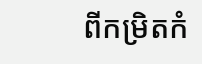ពីកម្រិតកំ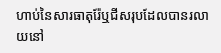ហាប់នៃសារធាតុរ៉ែឬជីសរុបដែលបានរលាយនៅ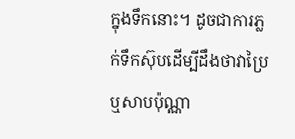ក្នុងទឹកនោះ។ ដូចជាការភ្លក់ទឹកស៊ុបដើម្បីដឹងថាវាប្រៃ ឬសាបប៉ុណ្ណា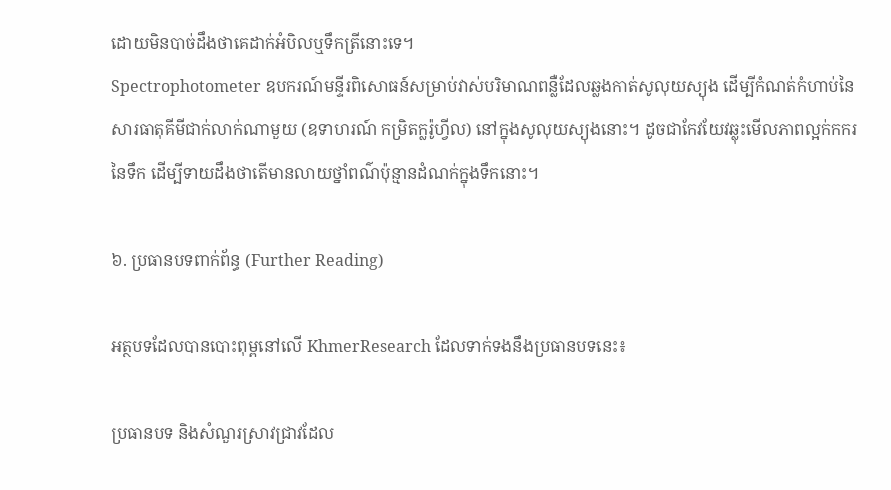ដោយមិនបាច់ដឹងថាគេដាក់អំបិលឬទឹកត្រីនោះទេ។
Spectrophotometer ឧបករណ៍មន្ទីរពិសោធន៍សម្រាប់វាស់បរិមាណពន្លឺដែលឆ្លងកាត់សូលុយស្យុង ដើម្បីកំណត់កំហាប់នៃសារធាតុគីមីជាក់លាក់ណាមួយ (ឧទាហរណ៍ កម្រិតក្លរ៉ូហ្វីល) នៅក្នុងសូលុយស្យុងនោះ។ ដូចជាកែវយែវឆ្លុះមើលភាពល្អក់កករនៃទឹក ដើម្បីទាយដឹងថាតើមានលាយថ្នាំពណ៌ប៉ុន្មានដំណក់ក្នុងទឹកនោះ។

៦. ប្រធានបទពាក់ព័ន្ធ (Further Reading)

អត្ថបទដែលបានបោះពុម្ពនៅលើ KhmerResearch ដែលទាក់ទងនឹងប្រធានបទនេះ៖

ប្រធានបទ និងសំណួរស្រាវជ្រាវដែល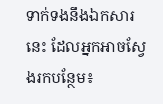ទាក់ទងនឹងឯកសារនេះ ដែលអ្នកអាចស្វែងរកបន្ថែម៖